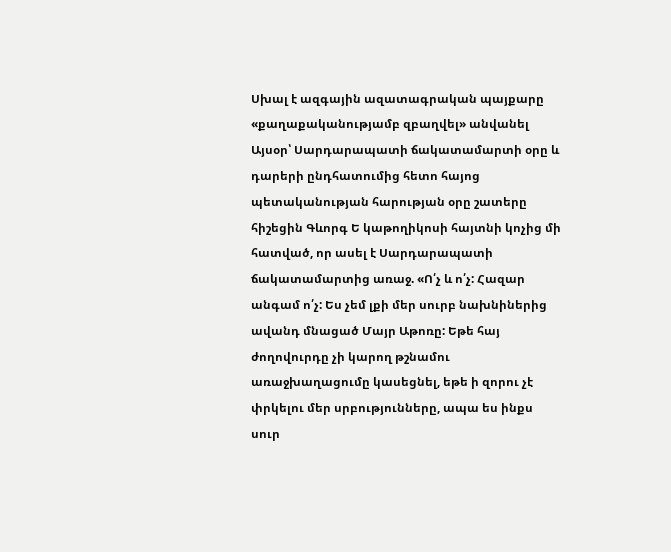Սխալ է ազգային ազատագրական պայքարը «քաղաքականությամբ զբաղվել» անվանել
Այսօր՝ Սարդարապատի ճակատամարտի օրը և դարերի ընդհատումից հետո հայոց պետականության հարության օրը շատերը հիշեցին Գևորգ Ե կաթողիկոսի հայտնի կոչից մի հատված, որ ասել է Սարդարապատի ճակատամարտից առաջ. «Ո՛չ և ո՛չ: Հազար անգամ ո՛չ: Ես չեմ լքի մեր սուրբ նախնիներից ավանդ մնացած Մայր Աթոռը: Եթե հայ ժողովուրդը չի կարող թշնամու առաջխաղացումը կասեցնել, եթե ի զորու չէ փրկելու մեր սրբությունները, ապա ես ինքս սուր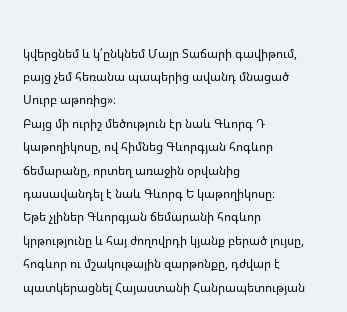կվերցնեմ և կ՛ընկնեմ Մայր Տաճարի գավիթում, բայց չեմ հեռանա պապերից ավանդ մնացած Սուրբ աթոռից»։
Բայց մի ուրիշ մեծություն էր նաև Գևորգ Դ կաթողիկոսը, ով հիմնեց Գևորգյան հոգևոր ճեմարանը, որտեղ առաջին օրվանից դասավանդել է նաև Գևորգ Ե կաթողիկոսը։
Եթե չլիներ Գևորգյան ճեմարանի հոգևոր կրթությունը և հայ ժողովրդի կյանք բերած լույսը, հոգևոր ու մշակութային զարթոնքը, դժվար է պատկերացնել Հայաստանի Հանրապետության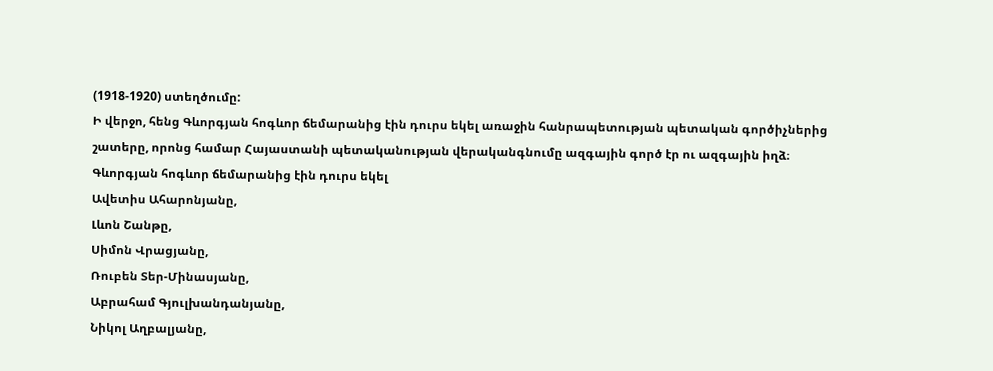(1918-1920) ստեղծումը:
Ի վերջո, հենց Գևորգյան հոգևոր ճեմարանից էին դուրս եկել առաջին հանրապետության պետական գործիչներից շատերը, որոնց համար Հայաստանի պետականության վերականգնումը ազգային գործ էր ու ազգային իղձ։
Գևորգյան հոգևոր ճեմարանից էին դուրս եկել
Ավետիս Ահարոնյանը,
Լևոն Շանթը,
Սիմոն Վրացյանը,
Ռուբեն Տեր-Մինասյանը,
Աբրահամ Գյուլխանդանյանը,
Նիկոլ Աղբալյանը,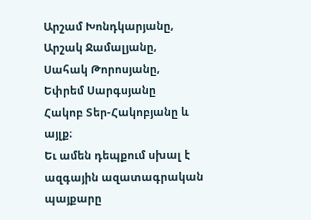Արշամ Խոնդկարյանը,
Արշակ Ջամալյանը,
Սահակ Թորոսյանը,
Եփրեմ Սարգսյանը
Հակոբ Տեր-Հակոբյանը և այլք։
Եւ ամեն դեպքում սխալ է ազգային ազատագրական պայքարը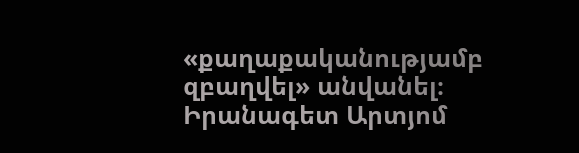«քաղաքականությամբ զբաղվել» անվանել։
Իրանագետ Արտյոմ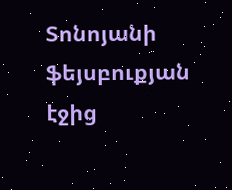Տոնոյանի ֆեյսբուքյան էջից